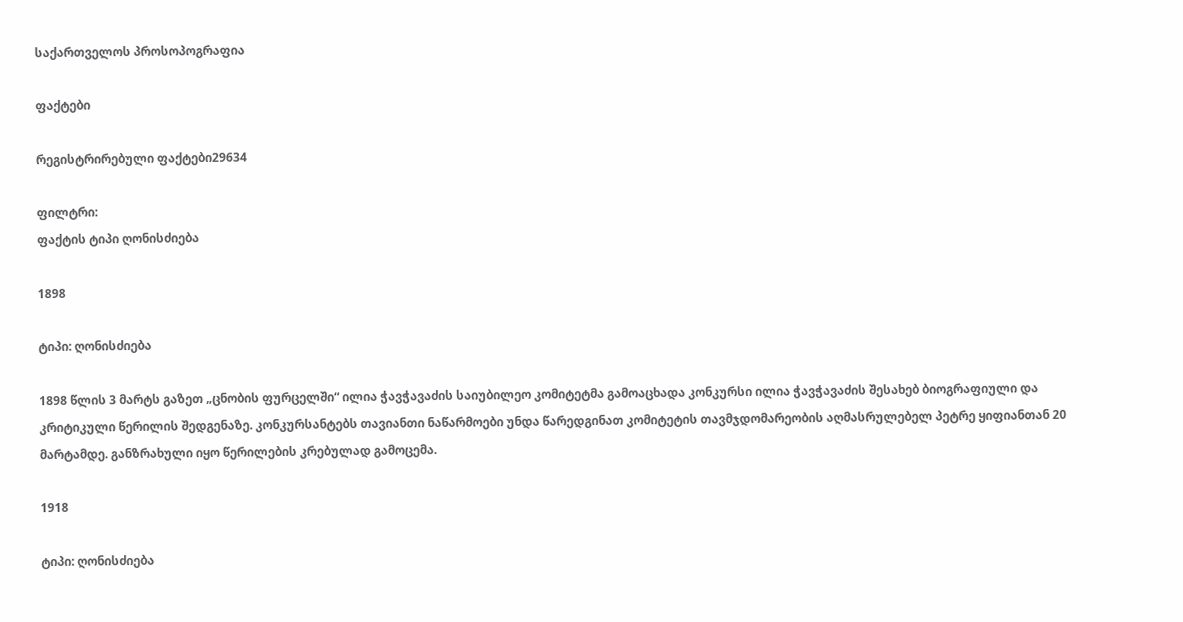საქართველოს პროსოპოგრაფია

ფაქტები

რეგისტრირებული ფაქტები29634

ფილტრი:
ფაქტის ტიპი ღონისძიება

1898

ტიპი: ღონისძიება

1898 წლის 3 მარტს გაზეთ „ცნობის ფურცელში“ ილია ჭავჭავაძის საიუბილეო კომიტეტმა გამოაცხადა კონკურსი ილია ჭავჭავაძის შესახებ ბიოგრაფიული და კრიტიკული წერილის შედგენაზე. კონკურსანტებს თავიანთი ნაწარმოები უნდა წარედგინათ კომიტეტის თავმჯდომარეობის აღმასრულებელ პეტრე ყიფიანთან 20 მარტამდე. განზრახული იყო წერილების კრებულად გამოცემა.

1918

ტიპი: ღონისძიება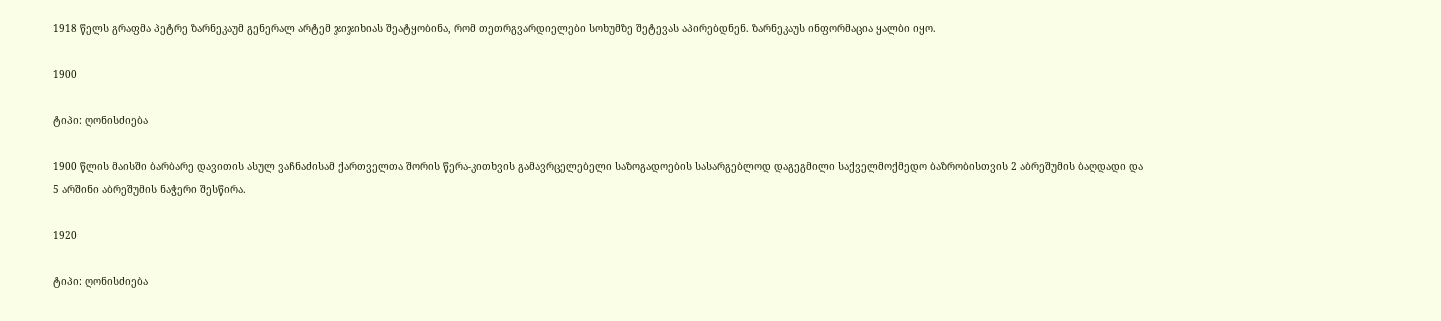1918 წელს გრაფმა პეტრე ზარნეკაუმ გენერალ არტემ ჯიჯიხიას შეატყობინა, რომ თეთრგვარდიელები სოხუმზე შეტევას აპირებდნენ. ზარნეკაუს ინფორმაცია ყალბი იყო.

1900

ტიპი: ღონისძიება

1900 წლის მაისში ბარბარე დავითის ასულ ვაჩნაძისამ ქართველთა შორის წერა-კითხვის გამავრცელებელი საზოგადოების სასარგებლოდ დაგეგმილი საქველმოქმედო ბაზრობისთვის 2 აბრეშუმის ბაღდადი და 5 არშინი აბრეშუმის ნაჭერი შესწირა.

1920

ტიპი: ღონისძიება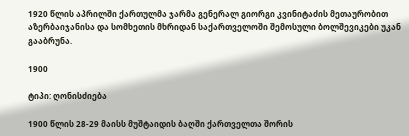1920 წლის აპრილში ქართულმა ჯარმა გენერალ გიორგი კვინიტაძის მეთაურობით აზერბაიჯანისა და სომხეთის მხრიდან საქართველოში შემოსული ბოლშევიკები უკან გააბრუნა.

1900

ტიპი: ღონისძიება

1900 წლის 28-29 მაისს მუშტაიდის ბაღში ქართველთა შორის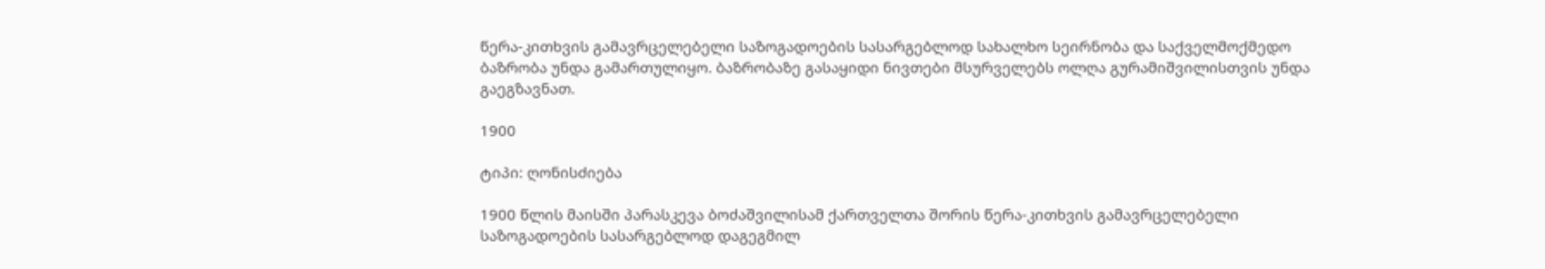წერა-კითხვის გამავრცელებელი საზოგადოების სასარგებლოდ სახალხო სეირნობა და საქველმოქმედო ბაზრობა უნდა გამართულიყო. ბაზრობაზე გასაყიდი ნივთები მსურველებს ოლღა გურამიშვილისთვის უნდა გაეგზავნათ.

1900

ტიპი: ღონისძიება

1900 წლის მაისში პარასკევა ბოძაშვილისამ ქართველთა შორის წერა-კითხვის გამავრცელებელი საზოგადოების სასარგებლოდ დაგეგმილ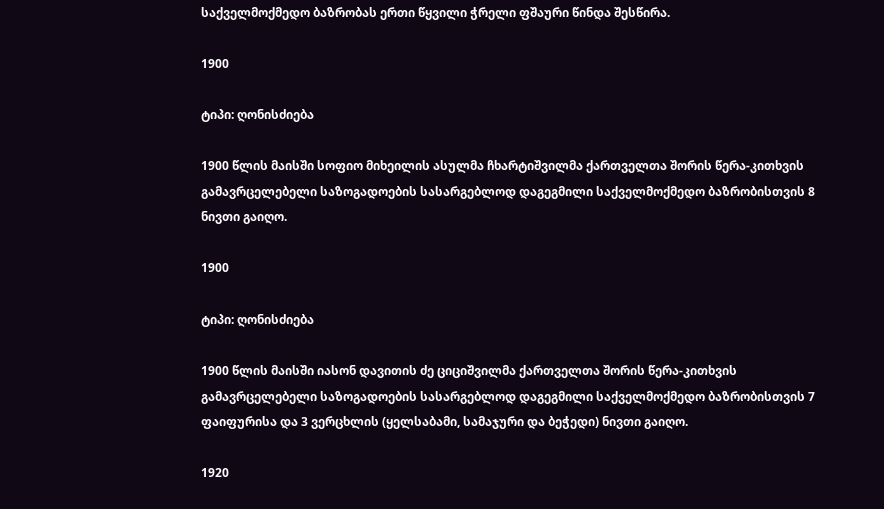საქველმოქმედო ბაზრობას ერთი წყვილი ჭრელი ფშაური წინდა შესწირა.

1900

ტიპი: ღონისძიება

1900 წლის მაისში სოფიო მიხეილის ასულმა ჩხარტიშვილმა ქართველთა შორის წერა-კითხვის გამავრცელებელი საზოგადოების სასარგებლოდ დაგეგმილი საქველმოქმედო ბაზრობისთვის 8 ნივთი გაიღო.

1900

ტიპი: ღონისძიება

1900 წლის მაისში იასონ დავითის ძე ციციშვილმა ქართველთა შორის წერა-კითხვის გამავრცელებელი საზოგადოების სასარგებლოდ დაგეგმილი საქველმოქმედო ბაზრობისთვის 7 ფაიფურისა და 3 ვერცხლის (ყელსაბამი, სამაჯური და ბეჭედი) ნივთი გაიღო.

1920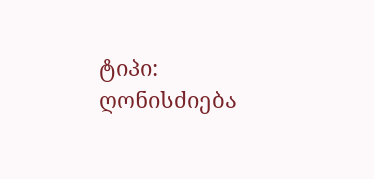ტიპი: ღონისძიება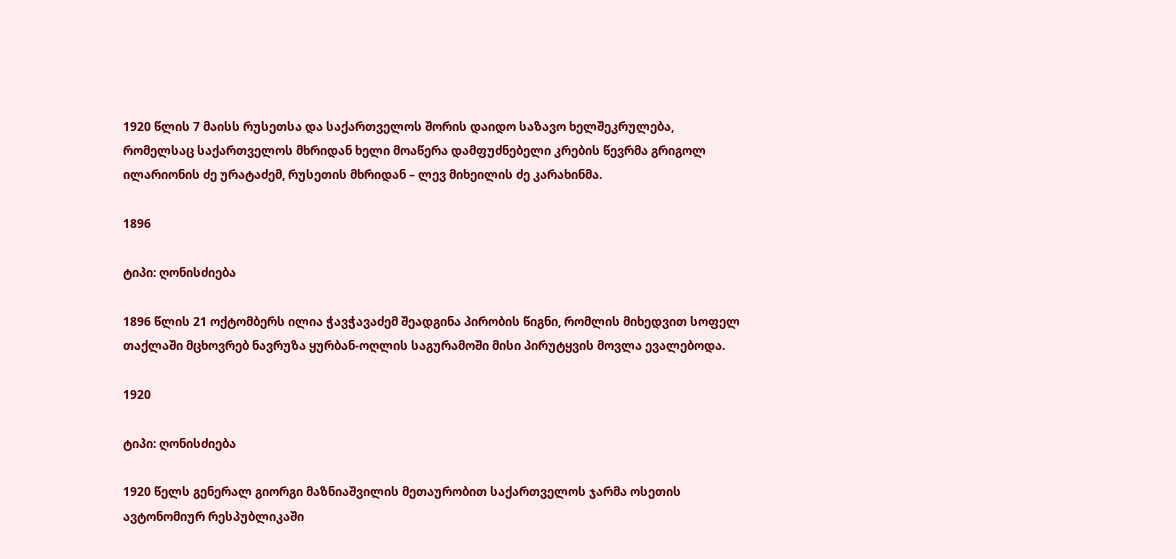1920 წლის 7 მაისს რუსეთსა და საქართველოს შორის დაიდო საზავო ხელშეკრულება, რომელსაც საქართველოს მხრიდან ხელი მოაწერა დამფუძნებელი კრების წევრმა გრიგოლ ილარიონის ძე ურატაძემ, რუსეთის მხრიდან – ლევ მიხეილის ძე კარახინმა.

1896

ტიპი: ღონისძიება

1896 წლის 21 ოქტომბერს ილია ჭავჭავაძემ შეადგინა პირობის წიგნი, რომლის მიხედვით სოფელ თაქლაში მცხოვრებ ნავრუზა ყურბან-ოღლის საგურამოში მისი პირუტყვის მოვლა ევალებოდა.

1920

ტიპი: ღონისძიება

1920 წელს გენერალ გიორგი მაზნიაშვილის მეთაურობით საქართველოს ჯარმა ოსეთის ავტონომიურ რესპუბლიკაში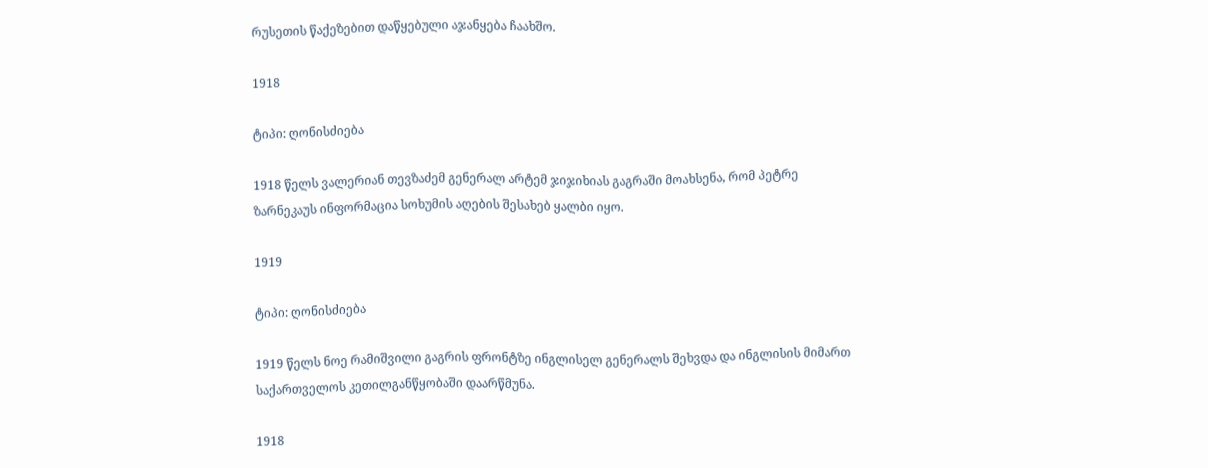რუსეთის წაქეზებით დაწყებული აჯანყება ჩაახშო.

1918

ტიპი: ღონისძიება

1918 წელს ვალერიან თევზაძემ გენერალ არტემ ჯიჯიხიას გაგრაში მოახსენა, რომ პეტრე ზარნეკაუს ინფორმაცია სოხუმის აღების შესახებ ყალბი იყო.

1919

ტიპი: ღონისძიება

1919 წელს ნოე რამიშვილი გაგრის ფრონტზე ინგლისელ გენერალს შეხვდა და ინგლისის მიმართ საქართველოს კეთილგანწყობაში დაარწმუნა.

1918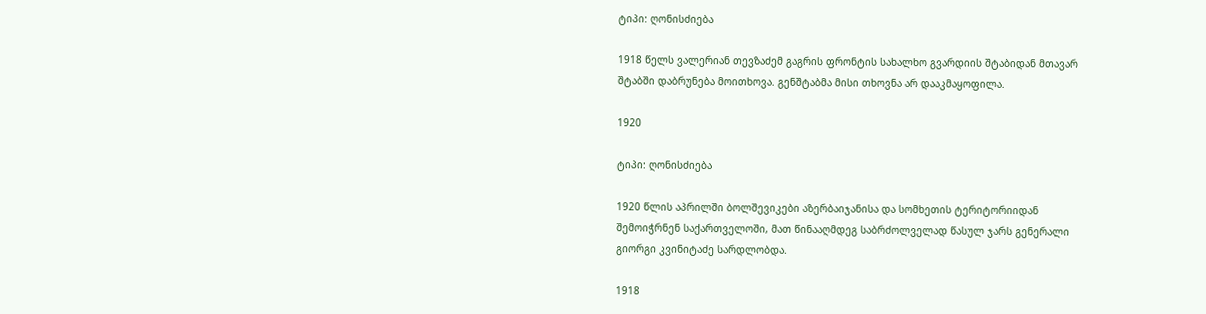ტიპი: ღონისძიება

1918 წელს ვალერიან თევზაძემ გაგრის ფრონტის სახალხო გვარდიის შტაბიდან მთავარ შტაბში დაბრუნება მოითხოვა. გენშტაბმა მისი თხოვნა არ დააკმაყოფილა.

1920

ტიპი: ღონისძიება

1920 წლის აპრილში ბოლშევიკები აზერბაიჯანისა და სომხეთის ტერიტორიიდან შემოიჭრნენ საქართველოში, მათ წინააღმდეგ საბრძოლველად წასულ ჯარს გენერალი გიორგი კვინიტაძე სარდლობდა.

1918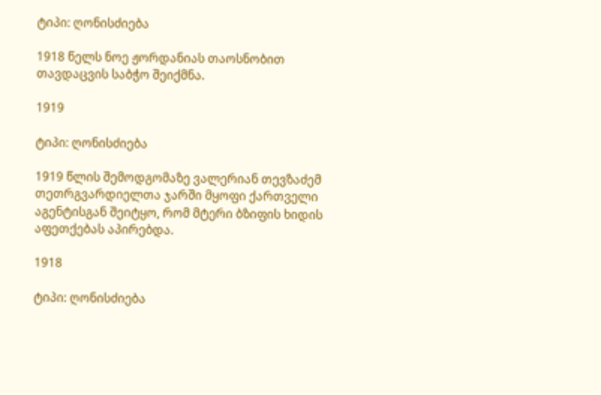ტიპი: ღონისძიება

1918 წელს ნოე ჟორდანიას თაოსნობით თავდაცვის საბჭო შეიქმნა.

1919

ტიპი: ღონისძიება

1919 წლის შემოდგომაზე ვალერიან თევზაძემ თეთრგვარდიელთა ჯარში მყოფი ქართველი აგენტისგან შეიტყო, რომ მტერი ბზიფის ხიდის აფეთქებას აპირებდა.

1918

ტიპი: ღონისძიება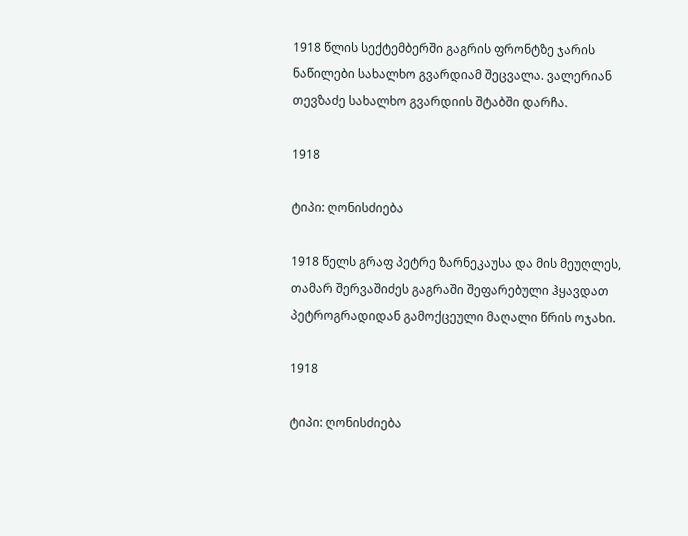1918 წლის სექტემბერში გაგრის ფრონტზე ჯარის ნაწილები სახალხო გვარდიამ შეცვალა. ვალერიან თევზაძე სახალხო გვარდიის შტაბში დარჩა.

1918

ტიპი: ღონისძიება

1918 წელს გრაფ პეტრე ზარნეკაუსა და მის მეუღლეს, თამარ შერვაშიძეს გაგრაში შეფარებული ჰყავდათ პეტროგრადიდან გამოქცეული მაღალი წრის ოჯახი.

1918

ტიპი: ღონისძიება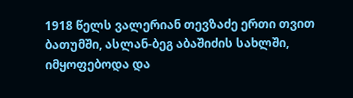1918 წელს ვალერიან თევზაძე ერთი თვით ბათუმში, ასლან-ბეგ აბაშიძის სახლში, იმყოფებოდა და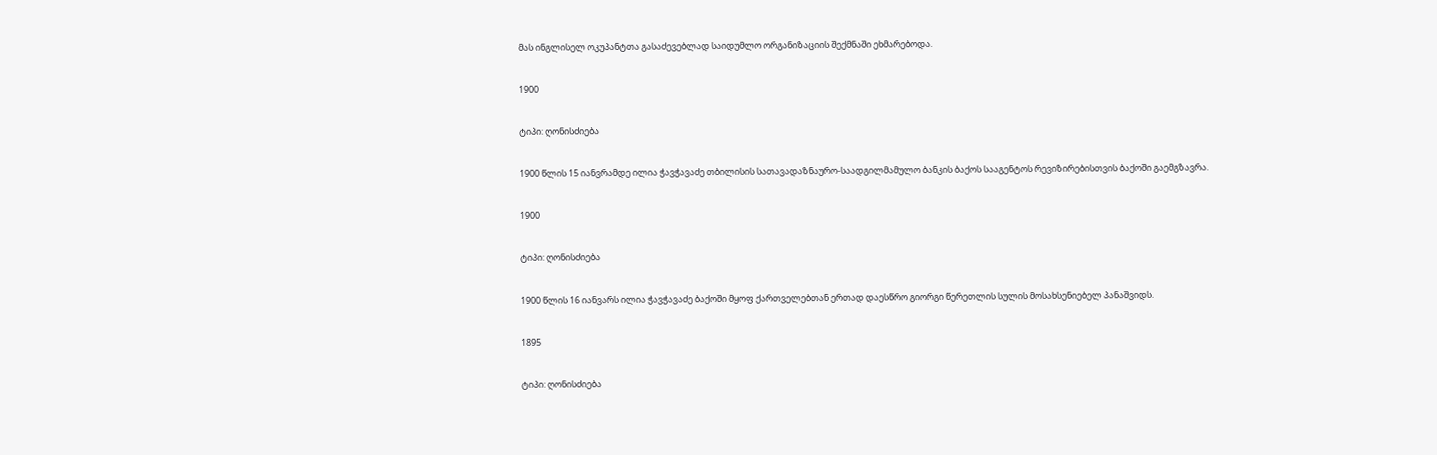მას ინგლისელ ოკუპანტთა გასაძევებლად საიდუმლო ორგანიზაციის შექმნაში ეხმარებოდა.

1900

ტიპი: ღონისძიება

1900 წლის 15 იანვრამდე ილია ჭავჭავაძე თბილისის სათავადაზნაურო-საადგილმამულო ბანკის ბაქოს სააგენტოს რევიზირებისთვის ბაქოში გაემგზავრა.

1900

ტიპი: ღონისძიება

1900 წლის 16 იანვარს ილია ჭავჭავაძე ბაქოში მყოფ ქართველებთან ერთად დაესწრო გიორგი წერეთლის სულის მოსახსენიებელ პანაშვიდს.

1895

ტიპი: ღონისძიება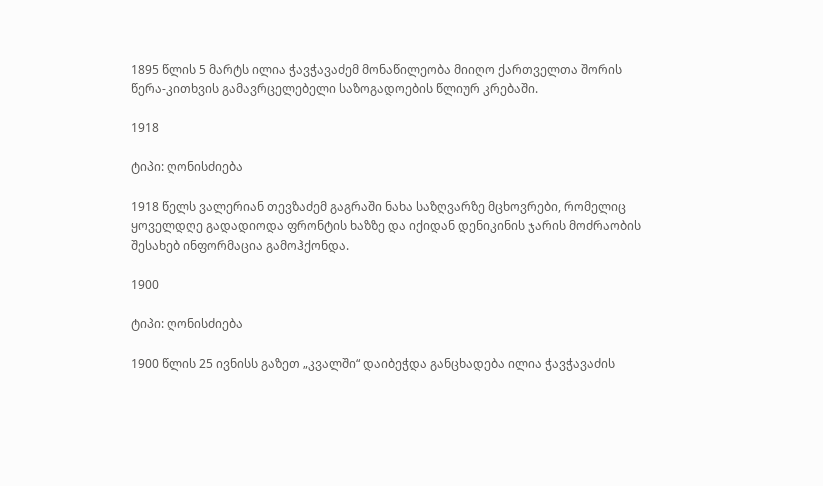1895 წლის 5 მარტს ილია ჭავჭავაძემ მონაწილეობა მიიღო ქართველთა შორის წერა-კითხვის გამავრცელებელი საზოგადოების წლიურ კრებაში.

1918

ტიპი: ღონისძიება

1918 წელს ვალერიან თევზაძემ გაგრაში ნახა საზღვარზე მცხოვრები, რომელიც ყოველდღე გადადიოდა ფრონტის ხაზზე და იქიდან დენიკინის ჯარის მოძრაობის შესახებ ინფორმაცია გამოჰქონდა.

1900

ტიპი: ღონისძიება

1900 წლის 25 ივნისს გაზეთ „კვალში“ დაიბეჭდა განცხადება ილია ჭავჭავაძის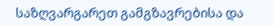საზღვარგარეთ გამგზავრებისა და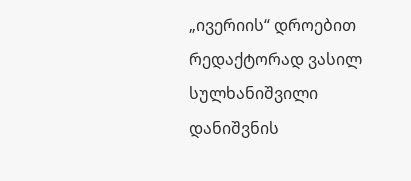„ივერიის“ დროებით რედაქტორად ვასილ სულხანიშვილი დანიშვნის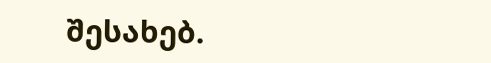შესახებ.